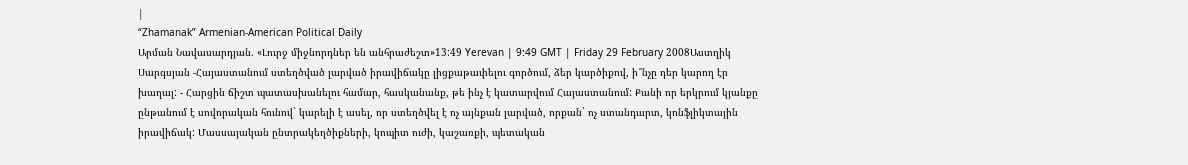|
“Zhamanak” Armenian-American Political Daily
Արման Նավասարդյան. «Լուրջ միջնորդներ են անհրաժեշտ»13:49 Yerevan | 9:49 GMT | Friday 29 February 2008Աստղիկ Սարգսյան -Հայաստանում ստեղծված լարված իրավիճակը լիցքաթափելու գործում, ձեր կարծիքով, ի՞նչը դեր կարող էր խաղալ: - Հարցին ճիշտ պատասխանելու համար, հասկանանք, թե ինչ է կատարվում Հայաստանում: Քանի որ երկրում կյանքը ընթանում է սովորական հունով` կարելի է ասել, որ ստեղծվել է ոչ այնքան լարված, որքան` ոչ ստանդարտ, կոնֆլիկտային իրավիճակ: Մասսայական ընտրակեղծիքների, կոպիտ ուժի, կաշառքի, պետական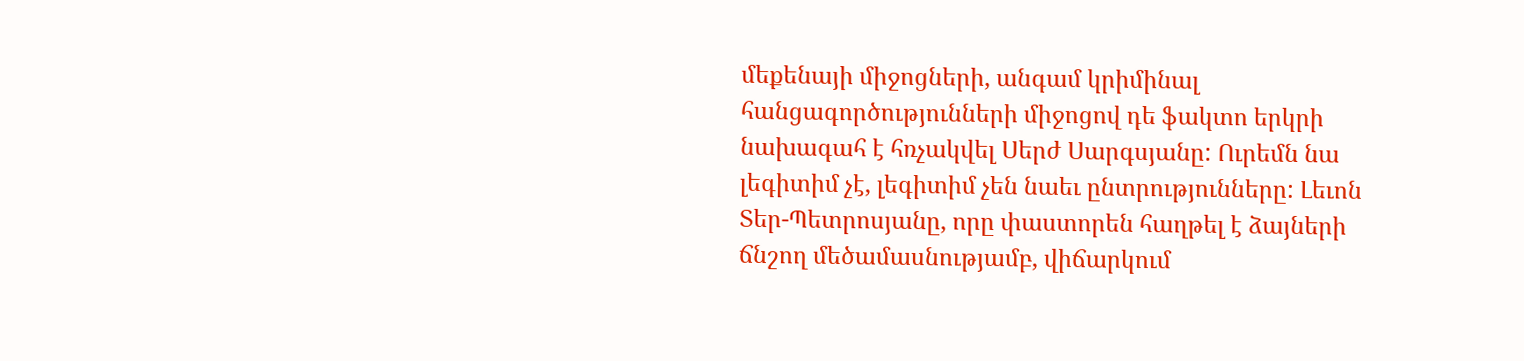մեքենայի միջոցների, անգամ կրիմինալ հանցագործությունների միջոցով դե ֆակտո երկրի նախագահ է հռչակվել Սերժ Սարգսյանը: Ուրեմն նա լեգիտիմ չէ, լեգիտիմ չեն նաեւ ընտրությունները: Լեւոն Տեր-Պետրոսյանը, որը փաստորեն հաղթել է ձայների ճնշող մեծամասնությամբ, վիճարկում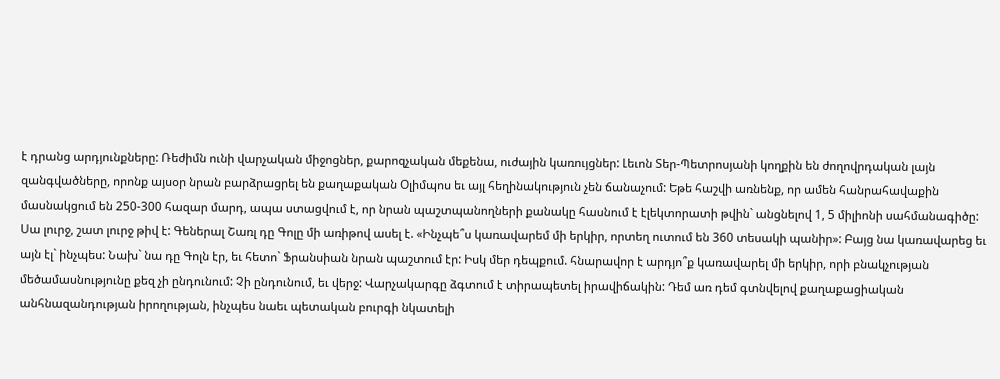է դրանց արդյունքները: Ռեժիմն ունի վարչական միջոցներ, քարոզչական մեքենա, ուժային կառույցներ: Լեւոն Տեր-Պետրոսյանի կողքին են ժողովրդական լայն զանգվածները, որոնք այսօր նրան բարձրացրել են քաղաքական Օլիմպոս եւ այլ հեղինակություն չեն ճանաչում: Եթե հաշվի առնենք, որ ամեն հանրահավաքին մասնակցում են 250-300 հազար մարդ, ապա ստացվում է, որ նրան պաշտպանողների քանակը հասնում է էլեկտորատի թվին` անցնելով 1, 5 միլիոնի սահմանագիծը: Սա լուրջ, շատ լուրջ թիվ է: Գեներալ Շառլ դը Գոլը մի առիթով ասել է. «Ինչպե՞ս կառավարեմ մի երկիր, որտեղ ուտում են 360 տեսակի պանիր»: Բայց նա կառավարեց եւ այն էլ` ինչպես: Նախ` նա դը Գոլն էր, եւ հետո` Ֆրանսիան նրան պաշտում էր: Իսկ մեր դեպքում. հնարավոր է արդյո՞ք կառավարել մի երկիր, որի բնակչության մեծամասնությունը քեզ չի ընդունում: Չի ընդունում, եւ վերջ: Վարչակարգը ձգտում է տիրապետել իրավիճակին: Դեմ առ դեմ գտնվելով քաղաքացիական անհնազանդության իրողության, ինչպես նաեւ պետական բուրգի նկատելի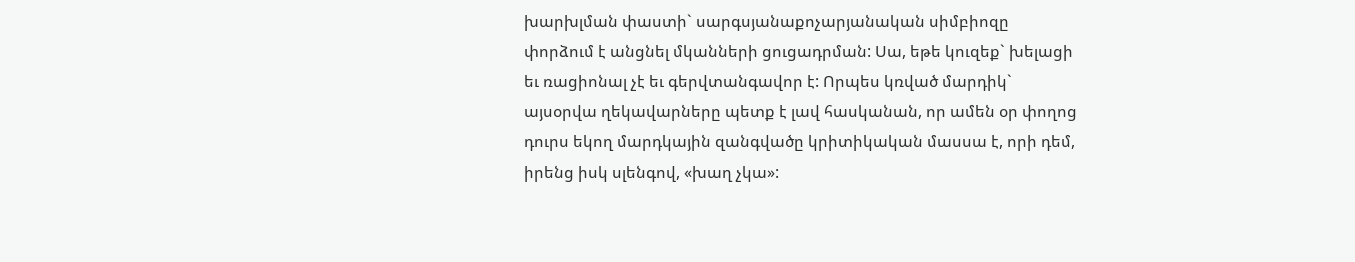խարխլման փաստի` սարգսյանաքոչարյանական սիմբիոզը փորձում է անցնել մկանների ցուցադրման: Սա, եթե կուզեք` խելացի եւ ռացիոնալ չէ եւ գերվտանգավոր է: Որպես կռված մարդիկ` այսօրվա ղեկավարները պետք է լավ հասկանան, որ ամեն օր փողոց դուրս եկող մարդկային զանգվածը կրիտիկական մասսա է, որի դեմ, իրենց իսկ սլենգով, «խաղ չկա»: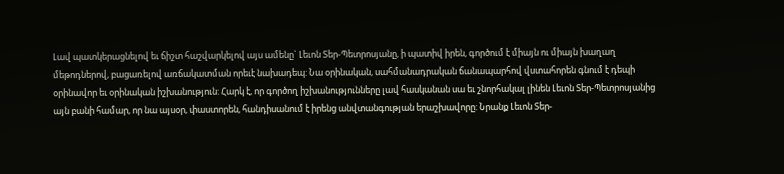Լավ պատկերացնելով եւ ճիշտ հաշվարկելով այս ամենը` Լեւոն Տեր-Պետրոսյանը, ի պատիվ իրեն, գործում է միայն ու միայն խաղաղ մեթոդներով, բացառելով առճակատման որեւէ նախադեպ: Նա օրինական, սահմանադրական ճանապարհով վստահորեն գնում է դեպի օրինավոր եւ օրինական իշխանություն: Հարկ է, որ գործող իշխանությունները լավ հասկանան սա եւ շնորհակալ լինեն Լեւոն Տեր-Պետրոսյանից այն բանի համար, որ նա այսօր, փաստորեն, հանդիսանում է իրենց անվտանգության երաշխավորը: Նրանք Լեւոն Տեր-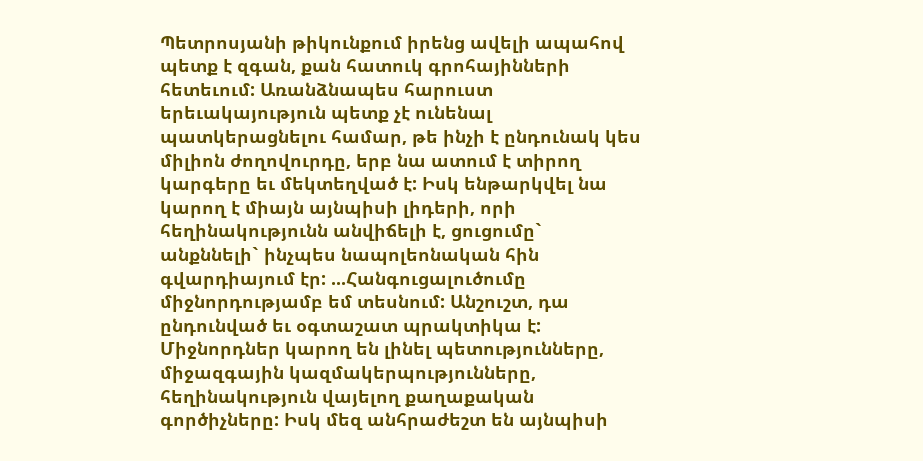Պետրոսյանի թիկունքում իրենց ավելի ապահով պետք է զգան, քան հատուկ գրոհայինների հետեւում: Առանձնապես հարուստ երեւակայություն պետք չէ ունենալ պատկերացնելու համար, թե ինչի է ընդունակ կես միլիոն ժողովուրդը, երբ նա ատում է տիրող կարգերը եւ մեկտեղված է: Իսկ ենթարկվել նա կարող է միայն այնպիսի լիդերի, որի հեղինակությունն անվիճելի է, ցուցումը` անքննելի` ինչպես նապոլեոնական հին գվարդիայում էր: ...Հանգուցալուծումը միջնորդությամբ եմ տեսնում: Անշուշտ, դա ընդունված եւ օգտաշատ պրակտիկա է: Միջնորդներ կարող են լինել պետությունները, միջազգային կազմակերպությունները, հեղինակություն վայելող քաղաքական գործիչները: Իսկ մեզ անհրաժեշտ են այնպիսի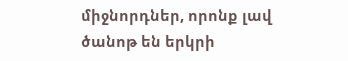միջնորդներ, որոնք լավ ծանոթ են երկրի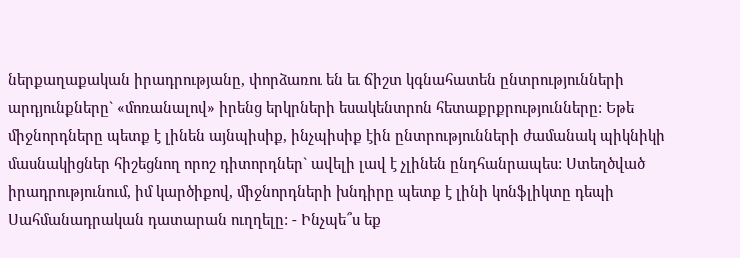ներքաղաքական իրադրությանը, փորձառու են եւ ճիշտ կգնահատեն ընտրությունների արդյունքները` «մոռանալով» իրենց երկրների եսակենտրոն հետաքրքրությունները: Եթե միջնորդները պետք է լինեն այնպիսիք, ինչպիսիք էին ընտրությունների ժամանակ պիկնիկի մասնակիցներ հիշեցնող որոշ դիտորդներ` ավելի լավ է չլինեն ընդհանրապես: Ստեղծված իրադրությունում, իմ կարծիքով, միջնորդների խնդիրը պետք է լինի կոնֆլիկտը դեպի Սահմանադրական դատարան ուղղելը: - Ինչպե՞ս եք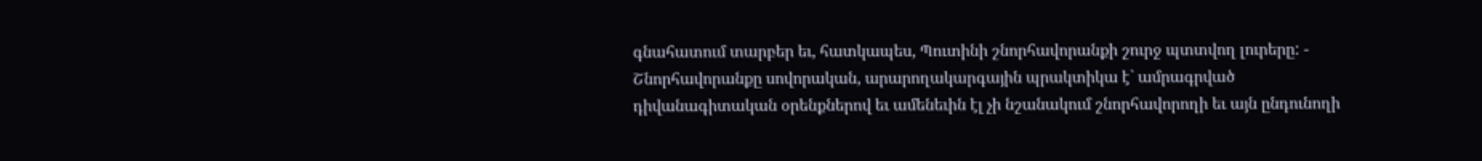գնահատում տարբեր եւ, հատկապես, Պուտինի շնորհավորանքի շուրջ պտտվող լուրերը: - Շնորհավորանքը սովորական, արարողակարգային պրակտիկա է` ամրագրված դիվանագիտական օրենքներով եւ ամենեւին էլ չի նշանակում շնորհավորողի եւ այն ընդունողի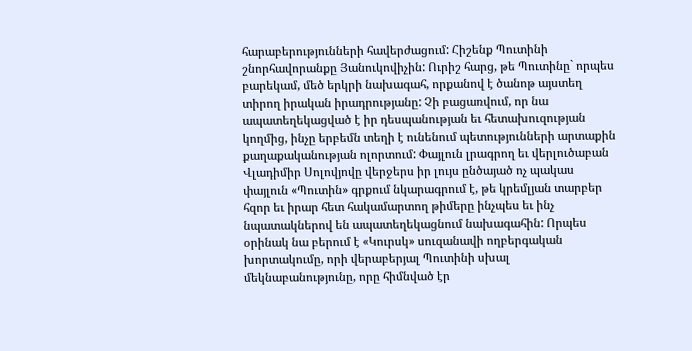հարաբերությունների հավերժացում: Հիշենք Պուտինի շնորհավորանքը Յանուկովիչին: Ուրիշ հարց, թե Պուտինը` որպես բարեկամ, մեծ երկրի նախագահ, որքանով է ծանոթ այստեղ տիրող իրական իրադրությանը: Չի բացառվում, որ նա ապատեղեկացված է իր դեսպանության եւ հետախուզության կողմից, ինչը երբեմն տեղի է ունենում պետությունների արտաքին քաղաքականության ոլորտում: Փայլուն լրագրող եւ վերլուծաբան Վլադիմիր Սոլովյովը վերջերս իր լույս ընծայած ոչ պակաս փայլուն «Պուտին» գրքում նկարագրում է, թե կրեմլյան տարբեր հզոր եւ իրար հետ հակամարտող թիմերը ինչպես եւ ինչ նպատակներով են ապատեղեկացնում նախագահին: Որպես օրինակ նա բերում է «Կուրսկ» սուզանավի ողբերգական խորտակումը, որի վերաբերյալ Պուտինի սխալ մեկնաբանությունը, որը հիմնված էր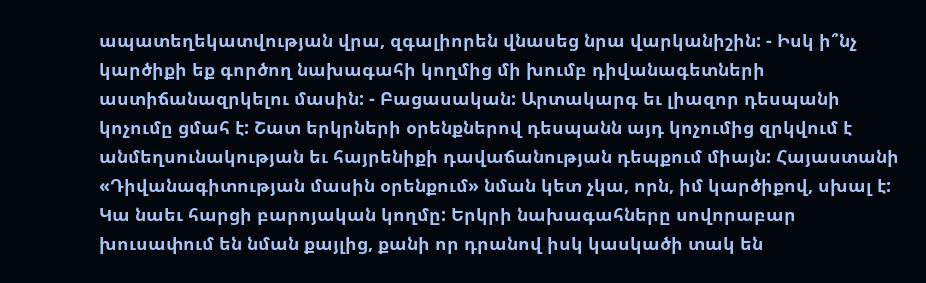ապատեղեկատվության վրա, զգալիորեն վնասեց նրա վարկանիշին: - Իսկ ի՞նչ կարծիքի եք գործող նախագահի կողմից մի խումբ դիվանագետների աստիճանազրկելու մասին: - Բացասական: Արտակարգ եւ լիազոր դեսպանի կոչումը ցմահ է: Շատ երկրների օրենքներով դեսպանն այդ կոչումից զրկվում է անմեղսունակության եւ հայրենիքի դավաճանության դեպքում միայն: Հայաստանի «Դիվանագիտության մասին օրենքում» նման կետ չկա, որն, իմ կարծիքով, սխալ է: Կա նաեւ հարցի բարոյական կողմը: Երկրի նախագահները սովորաբար խուսափում են նման քայլից, քանի որ դրանով իսկ կասկածի տակ են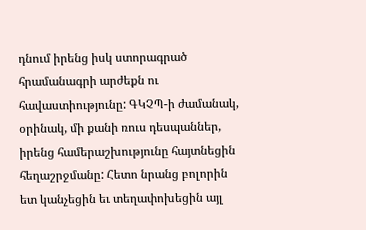դնում իրենց իսկ ստորագրած հրամանագրի արժեքն ու հավաստիությունը: ԳԿՉՊ-ի ժամանակ, օրինակ, մի քանի ռուս դեսպաններ, իրենց համերաշխությունը հայտնեցին հեղաշրջմանը: Հետո նրանց բոլորին ետ կանչեցին եւ տեղափոխեցին այլ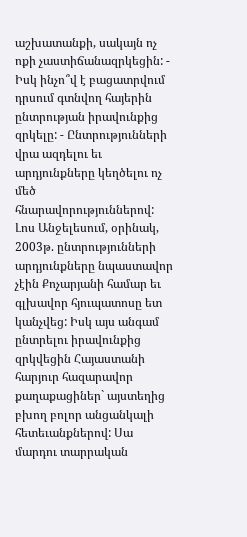աշխատանքի, սակայն ոչ ոքի չաստիճանազրկեցին: - Իսկ ինչո՞վ է բացատրվում դրսում գտնվող հայերին ընտրության իրավունքից զրկելը: - Ընտրությունների վրա ազդելու եւ արդյունքները կեղծելու ոչ մեծ հնարավորություններով: Լոս Անջելեսում, օրինակ, 2003թ. ընտրությունների արդյունքները նպաստավոր չէին Քոչարյանի համար եւ գլխավոր հյուպատոսը ետ կանչվեց: Իսկ այս անգամ ընտրելու իրավունքից զրկվեցին Հայաստանի հարյուր հազարավոր քաղաքացիներ` այստեղից բխող բոլոր անցանկալի հետեւանքներով: Սա մարդու տարրական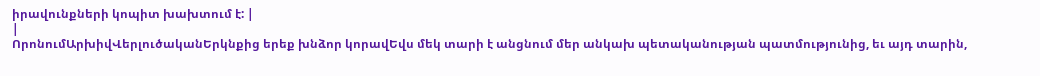իրավունքների կոպիտ խախտում է: |
|
ՈրոնումԱրխիվՎերլուծականԵրկնքից երեք խնձոր կորավԵվս մեկ տարի է անցնում մեր անկախ պետականության պատմությունից, եւ այդ տարին,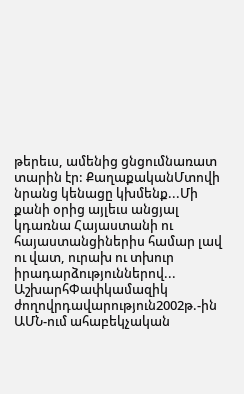թերեւս, ամենից ցնցումնառատ տարին էր: ՔաղաքականՄտովի նրանց կենացը կխմենք...Մի քանի օրից այլեւս անցյալ կդառնա Հայաստանի ու հայաստանցիներիս համար լավ ու վատ, ուրախ ու տխուր իրադարձություններով... ԱշխարհՓափկամազիկ ժողովրդավարություն2002թ.-ին ԱՄՆ-ում ահաբեկչական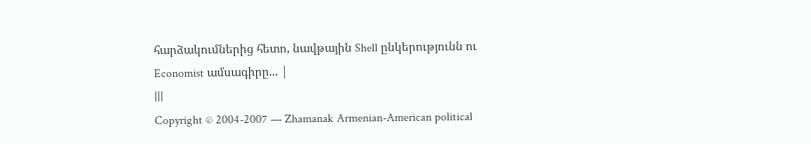հարձակումներից հետո, նավթային Shell ընկերությունն ու Economist ամսագիրը... |
|||
Copyright © 2004-2007 — Zhamanak Armenian-American political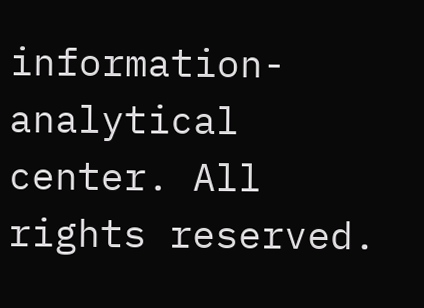information-analytical center. All rights reserved.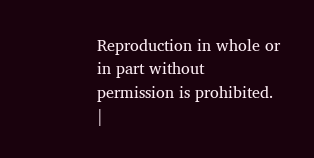Reproduction in whole or in part without permission is prohibited. |